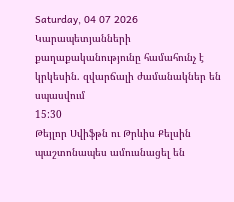Saturday, 04 07 2026
Կարապետյանների քաղաքականությունը համահունչ է կրկեսին. զվարճալի ժամանակներ են սպասվում
15:30
Թեյլոր Սվիֆթն ու Թրևիս Քելսին պաշտոնապես ամուսնացել են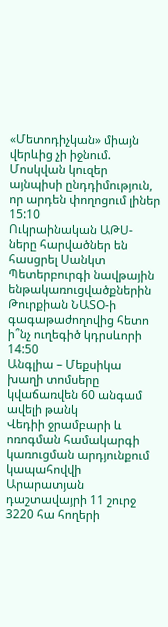«Մետոդիչկան» միայն վերևից չի իջնում. Մոսկվան կուզեր այնպիսի ընդդիմություն, որ արդեն փողոցում լիներ
15:10
Ուկրաինական ԱԹՍ-ները հարվածներ են հասցրել Սանկտ Պետերբուրգի նավթային ենթակառուցվածքներին
Թուրքիան ՆԱՏՕ-ի գագաթաժողովից հետո ի՞նչ ուղեգիծ կդրսևորի
14:50
Անգլիա – Մեքսիկա խաղի տոմսերը կվաճառվեն 60 անգամ ավելի թանկ
Վեդիի ջրամբարի և ոռոգման համակարգի կառուցման արդյունքում կապահովվի Արարատյան դաշտավայրի 11 շուրջ 3220 հա հողերի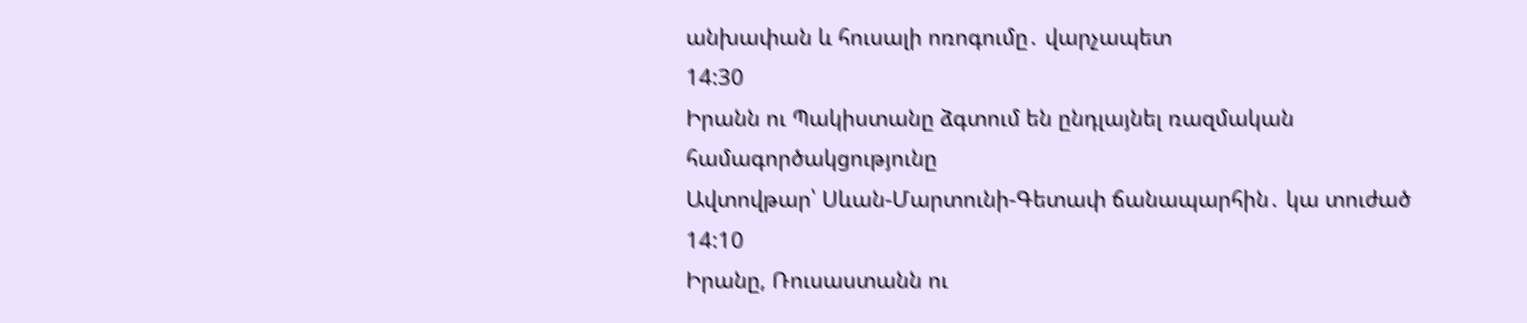անխափան և հուսալի ոռոգումը․ վարչապետ
14:30
Իրանն ու Պակիստանը ձգտում են ընդլայնել ռազմական համագործակցությունը
Ավտովթար՝ Սևան-Մարտունի-Գետափ ճանապարհին․ կա տուժած
14:10
Իրանը, Ռուսաստանն ու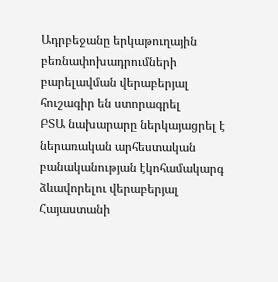Ադրբեջանը երկաթուղային բեռնափոխադրումների բարելավման վերաբերյալ հուշագիր են ստորագրել
ԲՏԱ նախարարը ներկայացրել է ներառական արհեստական բանականության էկոհամակարգ ձևավորելու վերաբերյալ Հայաստանի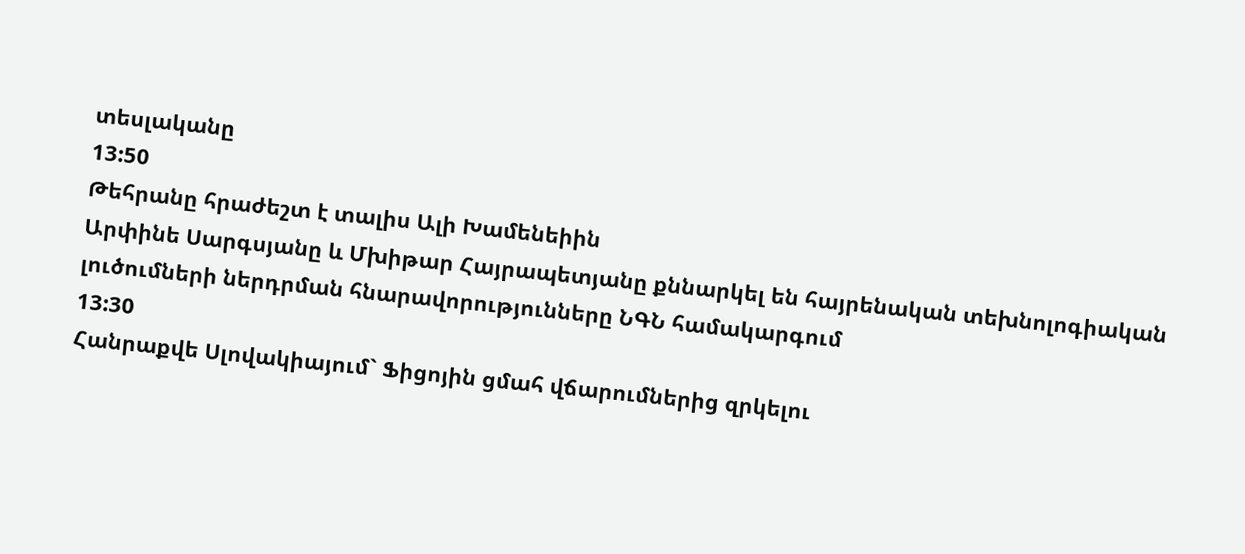տեսլականը
13:50
Թեհրանը հրաժեշտ է տալիս Ալի Խամենեիին
Արփինե Սարգսյանը և Մխիթար Հայրապետյանը քննարկել են հայրենական տեխնոլոգիական լուծումների ներդրման հնարավորությունները ՆԳՆ համակարգում
13:30
Հանրաքվե Սլովակիայում` Ֆիցոյին ցմահ վճարումներից զրկելու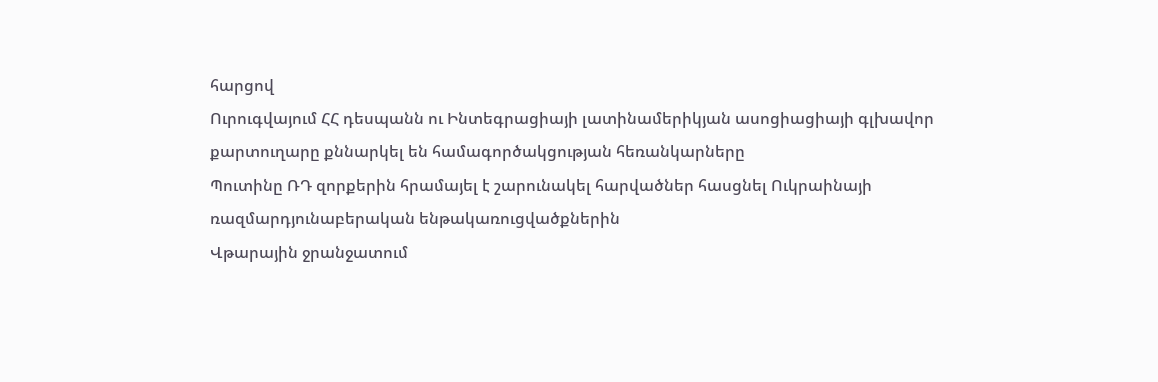հարցով
Ուրուգվայում ՀՀ դեսպանն ու Ինտեգրացիայի լատինամերիկյան ասոցիացիայի գլխավոր քարտուղարը քննարկել են համագործակցության հեռանկարները
Պուտինը ՌԴ զորքերին հրամայել է շարունակել հարվածներ հասցնել Ուկրաինայի ռազմարդյունաբերական ենթակառուցվածքներին
Վթարային ջրանջատում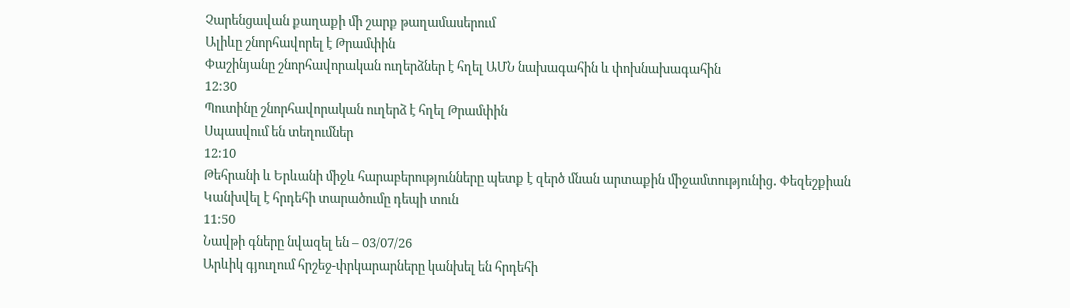Չարենցավան քաղաքի մի շարք թաղամասերում
Ալիևը շնորհավորել է Թրամփին
Փաշինյանը շնորհավորական ուղերձներ է հղել ԱՄՆ նախագահին և փոխնախագահին
12:30
Պուտինը շնորհավորական ուղերձ է հղել Թրամփին
Սպասվում են տեղումներ
12:10
Թեհրանի և Երևանի միջև հարաբերությունները պետք է զերծ մնան արտաքին միջամտությունից․ Փեզեշքիան
Կանխվել է հրդեհի տարածումը դեպի տուն
11:50
Նավթի գները նվազել են – 03/07/26
Արևիկ գյուղում հրշեջ-փրկարարները կանխել են հրդեհի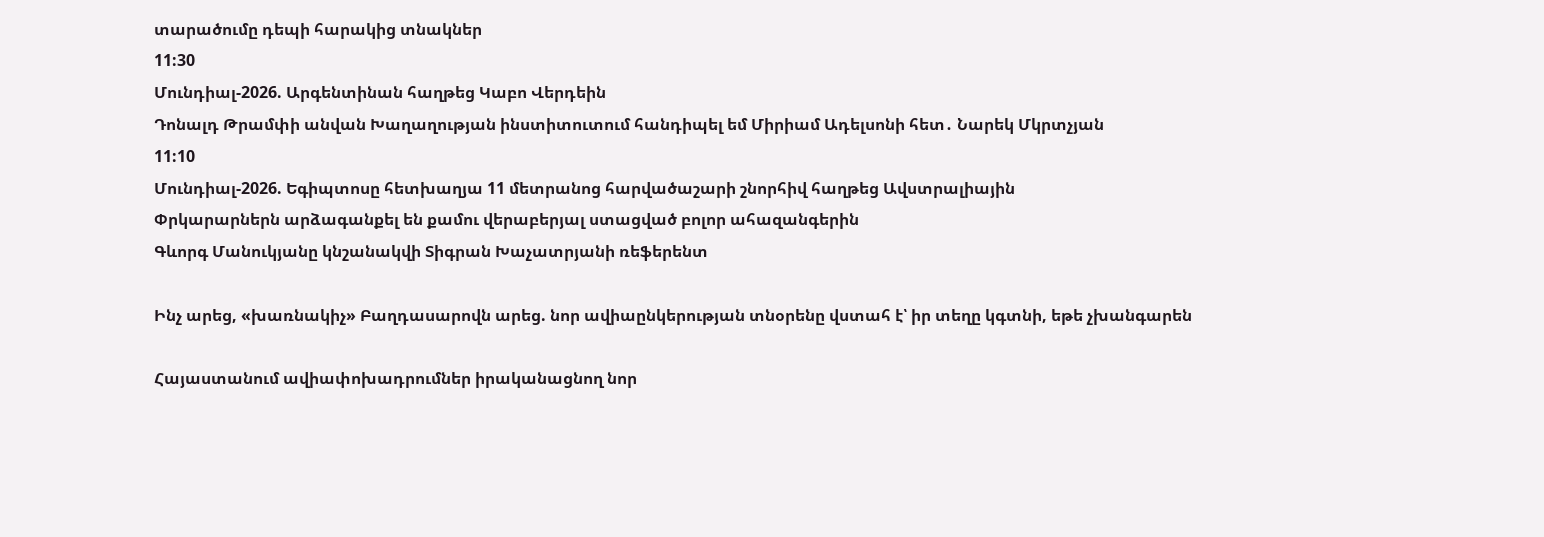տարածումը դեպի հարակից տնակներ
11:30
Մունդիալ-2026. Արգենտինան հաղթեց Կաբո Վերդեին
Դոնալդ Թրամփի անվան Խաղաղության ինստիտուտում հանդիպել եմ Միրիամ Ադելսոնի հետ․ Նարեկ Մկրտչյան
11:10
Մունդիալ-2026. Եգիպտոսը հետխաղյա 11 մետրանոց հարվածաշարի շնորհիվ հաղթեց Ավստրալիային
Փրկարարներն արձագանքել են քամու վերաբերյալ ստացված բոլոր ահազանգերին
Գևորգ Մանուկյանը կնշանակվի Տիգրան Խաչատրյանի ռեֆերենտ

Ինչ արեց, «խառնակիչ» Բաղդասարովն արեց. նոր ավիաընկերության տնօրենը վստահ է՝ իր տեղը կգտնի, եթե չխանգարեն

Հայաստանում ավիափոխադրումներ իրականացնող նոր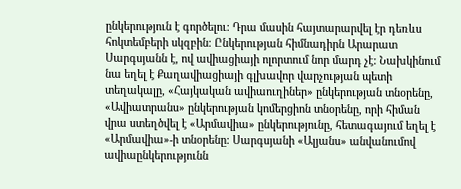ընկերություն է գործելու։ Դրա մասին հայտարարվել էր դեռևս հոկտեմբերի սկզբին։ Ընկերության հիմնադիրն Արարատ Սարգսյանն է, ով ավիացիայի ոլորտում նոր մարդ չէ: Նախկինում նա եղել է Քաղավիացիայի գլխավոր վարչության պետի տեղակալը, «Հայկական ավիաուղիներ» ընկերության տնօրենը, «Ավիատրանս» ընկերության կոմերցիոն տնօրենը, որի հիման վրա ստեղծվել է «Արմավիա» ընկերությունը, հետագայում եղել է «Արմավիա»-ի տնօրենը։ Սարգսյանի «Ալյանս» անվանումով ավիաընկերությունն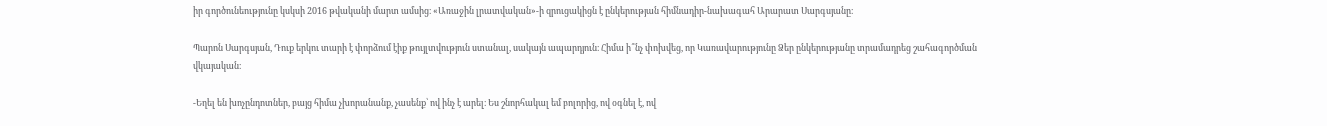իր գործունեությունը կսկսի 2016 թվականի մարտ ամսից։ «Առաջին լրատվական»-ի զրուցակիցն է ընկերության հիմնադիր-նախագահ Արարատ Սարգսյանը։

Պարոն Սարգսյան, Դուք երկու տարի է փորձում էիք թույլտվություն ստանալ, սակայն ապարդյուն։ Հիմա ի՞նչ փոխվեց, որ Կառավարությունը Ձեր ընկերությանը տրամադրեց շահագործման վկայական։

-Եղել են խոչընդոտներ, բայց հիմա չխորանանք, չասենք՝ ով ինչ է արել։ Ես շնորհակալ եմ բոլորից, ով օգնել է, ով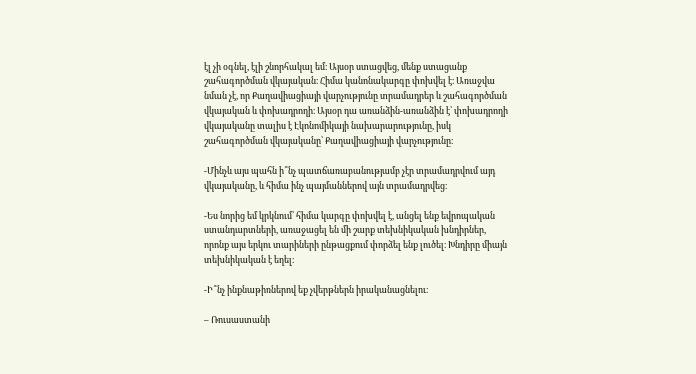էլ չի օգնել, էլի շնորհակալ եմ։ Այսօր ստացվեց, մենք ստացանք շահագործման վկայական։ Հիմա կանոնակարգը փոխվել է։ Առաջվա նման չէ, որ Քաղավիացիայի վարչությունը տրամադրեր և շահագործման վկայական և փոխադրողի։ Այսօր դա առանձին-առանձին է՝ փոխադրողի վկայականը տալիս է Էկոնոմիկայի նախարարությունը, իսկ շահագործման վկայականը՝ Քաղավիացիայի վարչությունը։

-Մինչև այս պահն ի՞նչ պատճառաբանությամբ չէր տրամադրվում այդ վկայականը, և հիմա ինչ պայմաններով այն տրամադրվեց։

-Ես նորից եմ կրկնում՝ հիմա կարգը փոխվել է, անցել ենք եվրոպական ստանդարտների, առաջացել են մի շարք տեխնիկական խնդիրներ, որոնք այս երկու տարիների ընթացքում փորձել ենք լուծել։ Խնդիրը միայն տեխնիկական է եղել։

-Ի՞նչ ինքնաթիռներով եք չվերթներն իրականացնելու։

– Ռուսաստանի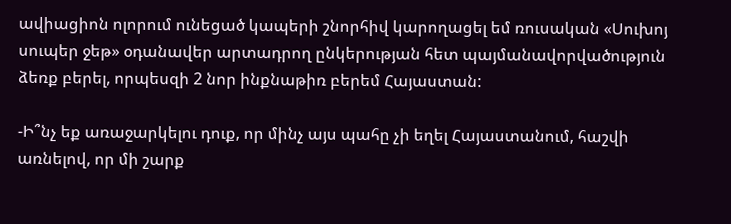ավիացիոն ոլորում ունեցած կապերի շնորհիվ կարողացել եմ ռուսական «Սուխոյ սուպեր ջեթ» օդանավեր արտադրող ընկերության հետ պայմանավորվածություն ձեռք բերել, որպեսզի 2 նոր ինքնաթիռ բերեմ Հայաստան:

-Ի՞նչ եք առաջարկելու դուք, որ մինչ այս պահը չի եղել Հայաստանում, հաշվի առնելով, որ մի շարք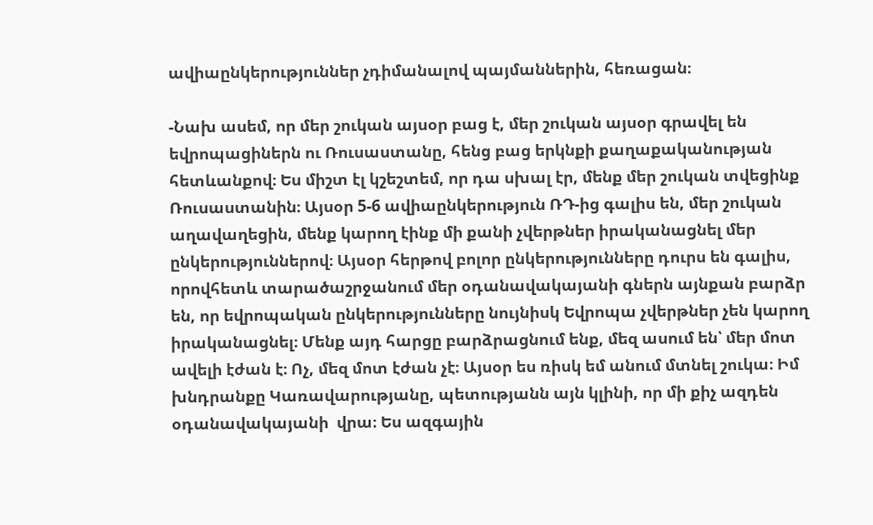ավիաընկերություններ չդիմանալով պայմաններին, հեռացան։

-Նախ ասեմ, որ մեր շուկան այսօր բաց է, մեր շուկան այսօր գրավել են եվրոպացիներն ու Ռուսաստանը, հենց բաց երկնքի քաղաքականության հետևանքով։ Ես միշտ էլ կշեշտեմ, որ դա սխալ էր, մենք մեր շուկան տվեցինք Ռուսաստանին։ Այսօր 5-6 ավիաընկերություն ՌԴ-ից գալիս են, մեր շուկան աղավաղեցին, մենք կարող էինք մի քանի չվերթներ իրականացնել մեր ընկերություններով։ Այսօր հերթով բոլոր ընկերությունները դուրս են գալիս, որովհետև տարածաշրջանում մեր օդանավակայանի գներն այնքան բարձր են, որ եվրոպական ընկերությունները նույնիսկ Եվրոպա չվերթներ չեն կարող իրականացնել։ Մենք այդ հարցը բարձրացնում ենք, մեզ ասում են՝ մեր մոտ ավելի էժան է։ Ոչ, մեզ մոտ էժան չէ։ Այսօր ես ռիսկ եմ անում մտնել շուկա։ Իմ խնդրանքը Կառավարությանը, պետությանն այն կլինի, որ մի քիչ ազդեն օդանավակայանի  վրա։ Ես ազգային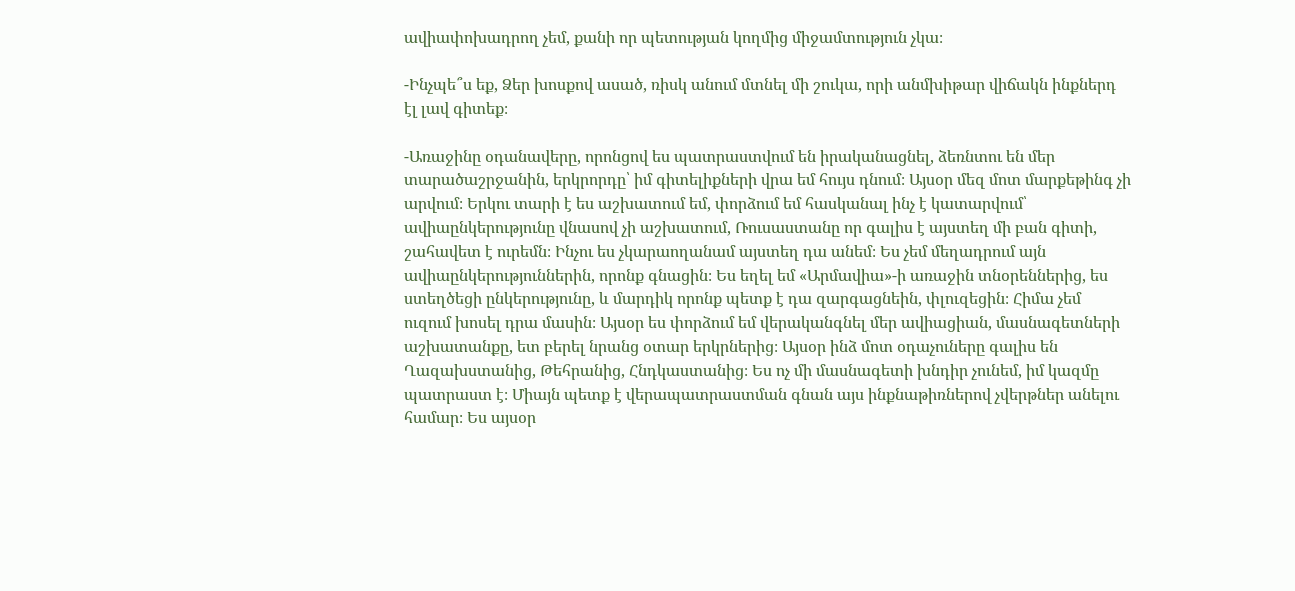ավիափոխադրող չեմ, քանի որ պետության կողմից միջամտություն չկա։

-Ինչպե՞ս եք, Ձեր խոսքով ասած, ռիսկ անում մտնել մի շուկա, որի անմխիթար վիճակն ինքներդ էլ լավ գիտեք։

-Առաջինը օդանավերը, որոնցով ես պատրաստվում են իրականացնել, ձեռնտու են մեր տարածաշրջանին, երկրորդը՝ իմ գիտելիքների վրա եմ հույս դնում։ Այսօր մեզ մոտ մարքեթինգ չի արվում։ Երկու տարի է ես աշխատում եմ, փորձում եմ հասկանալ ինչ է կատարվում՝  ավիաընկերությունը վնասով չի աշխատում, Ռուսաստանը որ գալիս է այստեղ մի բան գիտի, շահավետ է ուրեմն։ Ինչու ես չկարաողանամ այստեղ դա անեմ։ Ես չեմ մեղադրում այն ավիաընկերություններին, որոնք գնացին։ Ես եղել եմ «Արմավիա»-ի առաջին տնօրեններից, ես ստեղծեցի ընկերությունը, և մարդիկ որոնք պետք է դա զարգացնեին, փլուզեցին։ Հիմա չեմ ուզում խոսել դրա մասին։ Այսօր ես փորձում եմ վերականգնել մեր ավիացիան, մասնագետների աշխատանքը, ետ բերել նրանց օտար երկրներից։ Այսօր ինձ մոտ օդաչուները գալիս են Ղազախստանից, Թեհրանից, Հնդկաստանից։ Ես ոչ մի մասնագետի խնդիր չունեմ, իմ կազմը պատրաստ է։ Միայն պետք է վերապատրաստման գնան այս ինքնաթիռներով չվերթներ անելու համար։ Ես այսօր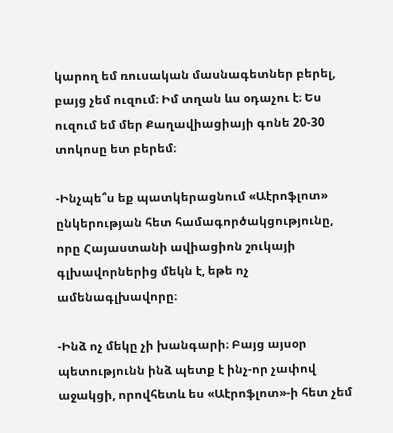կարող եմ ռուսական մասնագետներ բերել, բայց չեմ ուզում։ Իմ տղան ևս օդաչու է։ Ես ուզում եմ մեր Քաղավիացիայի գոնե 20-30 տոկոսը ետ բերեմ։

-Ինչպե՞ս եք պատկերացնում «Աէրոֆլոտ» ընկերության հետ համագործակցությունը, որը Հայաստանի ավիացիոն շուկայի գլխավորներից մեկն է, եթե ոչ ամենագլխավորը։

-Ինձ ոչ մեկը չի խանգարի։ Բայց այսօր պետությունն ինձ պետք է ինչ-որ չափով աջակցի, որովհետև ես «Աէրոֆլոտ»-ի հետ չեմ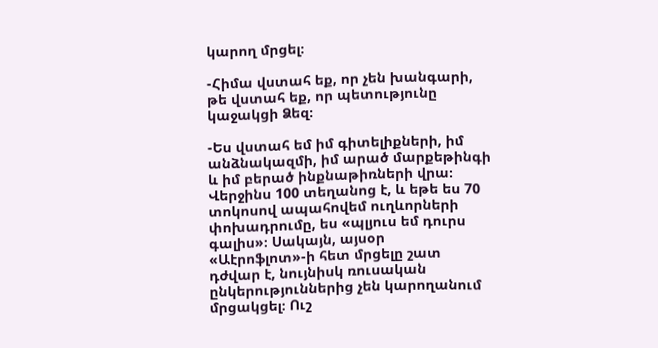կարող մրցել։

-Հիմա վստահ եք, որ չեն խանգարի, թե վստահ եք, որ պետությունը կաջակցի Ձեզ։

-Ես վստահ եմ իմ գիտելիքների, իմ անձնակազմի, իմ արած մարքեթինգի և իմ բերած ինքնաթիռների վրա։ Վերջինս 100 տեղանոց է, և եթե ես 70 տոկոսով ապահովեմ ուղևորների փոխադրումը, ես «պլյուս եմ դուրս գալիս»։ Սակայն, այսօր «Աէրոֆլոտ»-ի հետ մրցելը շատ դժվար է, նույնիսկ ռուսական ընկերություններից չեն կարողանում մրցակցել։ Ուշ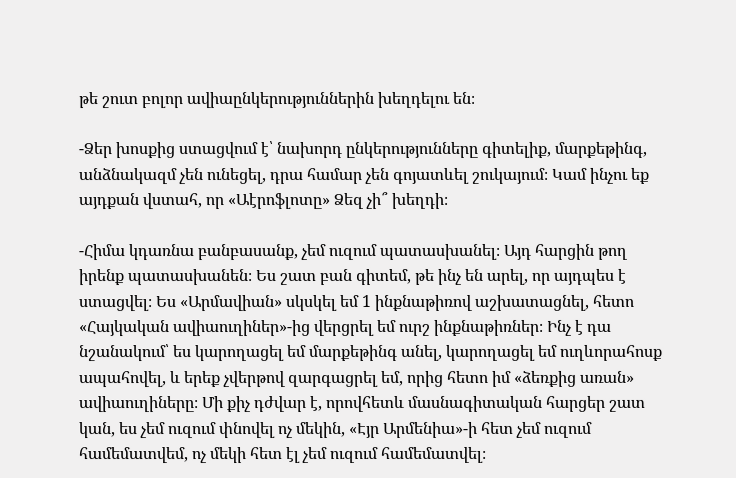թե շուտ բոլոր ավիաընկերություններին խեղդելու են։

-Ձեր խոսքից ստացվում է՝ նախորդ ընկերությունները գիտելիք, մարքեթինգ, անձնակազմ չեն ունեցել, դրա համար չեն գոյատևել շուկայում։ Կամ ինչու եք այդքան վստահ, որ «Աէրոֆլոտը» Ձեզ չի՞ խեղդի։

-Հիմա կդառնա բանբասանք, չեմ ուզում պատասխանել։ Այդ հարցին թող իրենք պատասխանեն։ Ես շատ բան գիտեմ, թե ինչ են արել, որ այդպես է ստացվել։ Ես «Արմավիան» սկսկել եմ 1 ինքնաթիռով աշխատացնել, հետո «Հայկական ավիաուղիներ»-ից վերցրել եմ ուրշ ինքնաթիռներ։ Ինչ է դա նշանակում՝ ես կարողացել եմ մարքեթինգ անել, կարողացել եմ ուղևորահոսք ապահովել, և երեք չվերթով զարգացրել եմ, որից հետո իմ «ձեռքից առան» ավիաուղիները։ Մի քիչ դժվար է, որովհետև մասնագիտական հարցեր շատ կան, ես չեմ ուզում փնովել ոչ մեկին, «Էյր Արմենիա»-ի հետ չեմ ուզում համեմատվեմ, ոչ մեկի հետ էլ չեմ ուզում համեմատվել։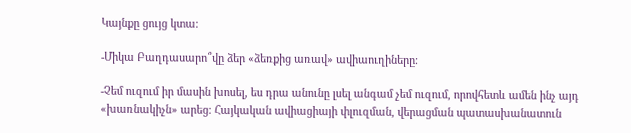Կայնքը ցույց կտա։

-Միկա Բաղդասարո՞վը ձեր «ձեռքից առավ» ավիաուղիները։

-Չեմ ուզում իր մասին խոսել, ես դրա անունը լսել անգամ չեմ ուզում, որովհետև ամեն ինչ այդ «խառնակիչն» արեց։ Հայկական ավիացիայի փլուզման, վերացման պատասխանատուն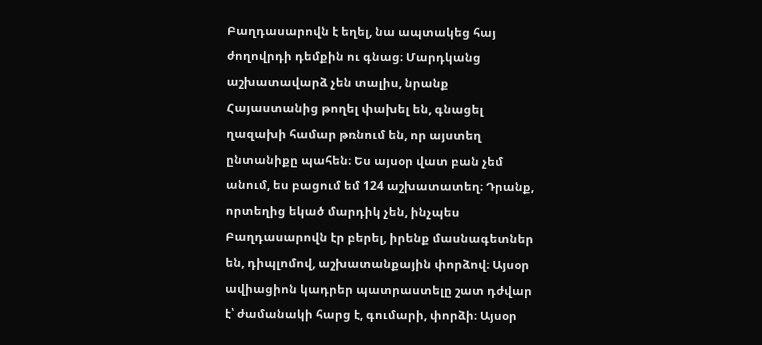Բաղդասարովն է եղել, նա ապտակեց հայ ժողովրդի դեմքին ու գնաց։ Մարդկանց աշխատավարձ չեն տալիս, նրանք Հայաստանից թողել փախել են, գնացել ղազախի համար թռնում են, որ այստեղ ընտանիքը պահեն։ Ես այսօր վատ բան չեմ անում, ես բացում եմ 124 աշխատատեղ։ Դրանք, որտեղից եկած մարդիկ չեն, ինչպես Բաղդասարովն էր բերել, իրենք մասնագետներ են, դիպլոմով, աշխատանքային փորձով։ Այսօր ավիացիոն կադրեր պատրաստելը շատ դժվար է՝ ժամանակի հարց է, գումարի, փորձի։ Այսօր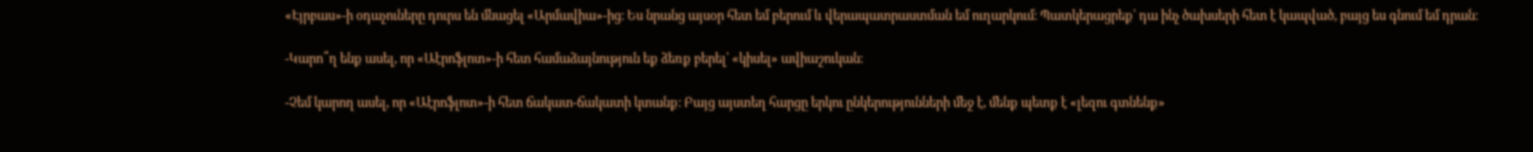«Էյրբաս»-ի օդաչուները դուրս են մնացել «Արմավիա»-ից։ Ես նրանց այսօր հետ եմ բերում և վերապատրաստման եմ ուղարկում։ Պատկերացրեք՝ դա ինչ ծախսերի հետ է կապված, բայց ես գնում եմ դրան։

-Կարո՞ղ ենք ասել, որ «Աէրոֆլոտ»-ի հետ համաձայնություն եք ձեռք բերել՝ «կիսել» ավիաշուկան։

-Չեմ կարող ասել, որ «Աէրոֆլոտ»-ի հետ ճակատ-ճակատի կտանք։ Բայց այստեղ հարցը երկու ընկերությունների մեջ է, մենք պետք է «լեզու գտնենք»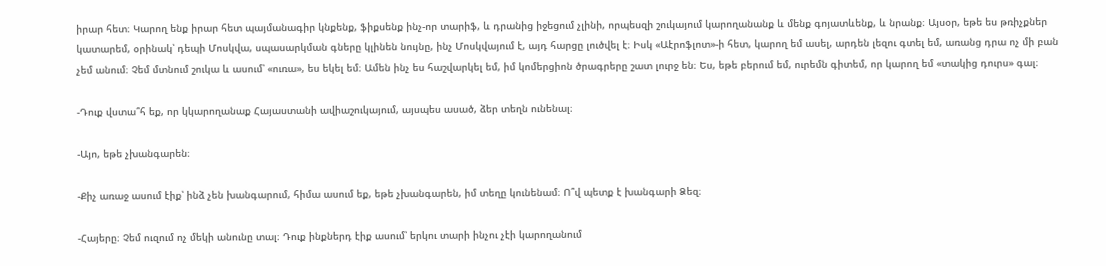իրար հետ։ Կարող ենք իրար հետ պայմանագիր կնքենք, ֆիքսենք ինչ-որ տարիֆ, և դրանից իջեցում չլինի, որպեսզի շուկայում կարողանանք և մենք գոյատևենք, և նրանք։ Այսօր, եթե ես թռիչքներ կատարեմ, օրինակ՝ դեպի Մոսկվա, սպասարկման գները կլինեն նույնը, ինչ Մոսկվայում է, այդ հարցը լուծվել է։ Իսկ «Աէրոֆլոտ»-ի հետ, կարող եմ ասել, արդեն լեզու գտել եմ, առանց դրա ոչ մի բան չեմ անում։ Չեմ մտնում շուկա և ասում՝ «ուռա», ես եկել եմ։ Ամեն ինչ ես հաշվարկել եմ, իմ կոմերցիոն ծրագրերը շատ լուրջ են։ Ես, եթե բերում եմ, ուրեմն գիտեմ, որ կարող եմ «տակից դուրս» գալ։

-Դուք վստա՞հ եք, որ կկարողանաք Հայաստանի ավիաշուկայում, այսպես ասած, ձեր տեղն ունենալ։

-Այո, եթե չխանգարեն։

-Քիչ առաջ ասում էիք՝ ինձ չեն խանգարում, հիմա ասում եք, եթե չխանգարեն, իմ տեղը կունենամ։ Ո՞վ պետք է խանգարի Ձեզ։

-Հայերը։ Չեմ ուզում ոչ մեկի անունը տալ։ Դուք ինքներդ էիք ասում՝ երկու տարի ինչու չէի կարողանում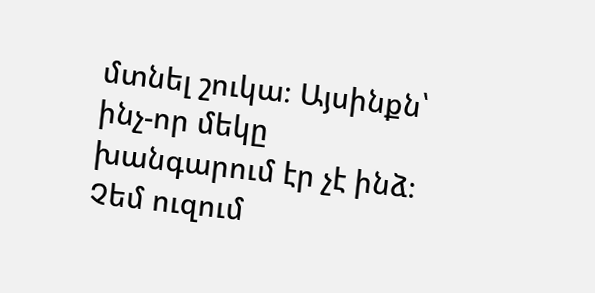մտնել շուկա։ Այսինքն՝ ինչ-որ մեկը խանգարում էր չէ ինձ։ Չեմ ուզում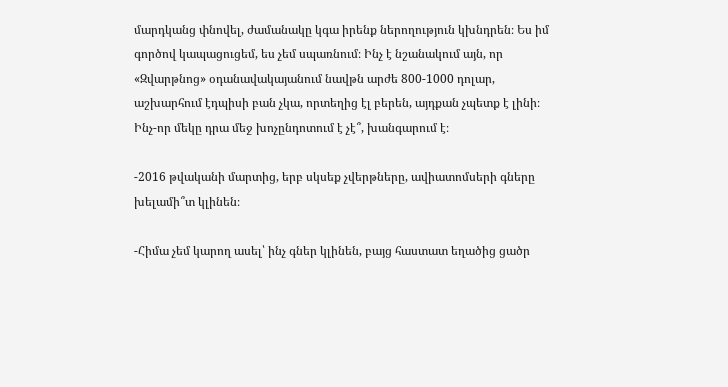մարդկանց փնովել, ժամանակը կգա իրենք ներողություն կխնդրեն։ Ես իմ գործով կապացուցեմ, ես չեմ սպառնում։ Ինչ է նշանակում այն, որ «Զվարթնոց» օդանավակայանում նավթն արժե 800-1000 դոլար, աշխարհում էդպիսի բան չկա, որտեղից էլ բերեն, այդքան չպետք է լինի։ Ինչ-որ մեկը դրա մեջ խոչընդոտում է չէ՞, խանգարում է։

-2016 թվականի մարտից, երբ սկսեք չվերթները, ավիատոմսերի գները խելամի՞տ կլինեն։

-Հիմա չեմ կարող ասել՝ ինչ գներ կլինեն, բայց հաստատ եղածից ցածր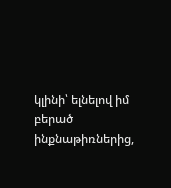կլինի՝ ելնելով իմ բերած ինքնաթիռներից,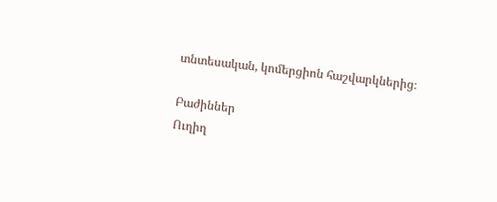տնտեսական, կոմերցիոն հաշվարկներից։

Բաժիններ
Ուղիղ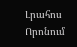Լրահոս
Որոնում